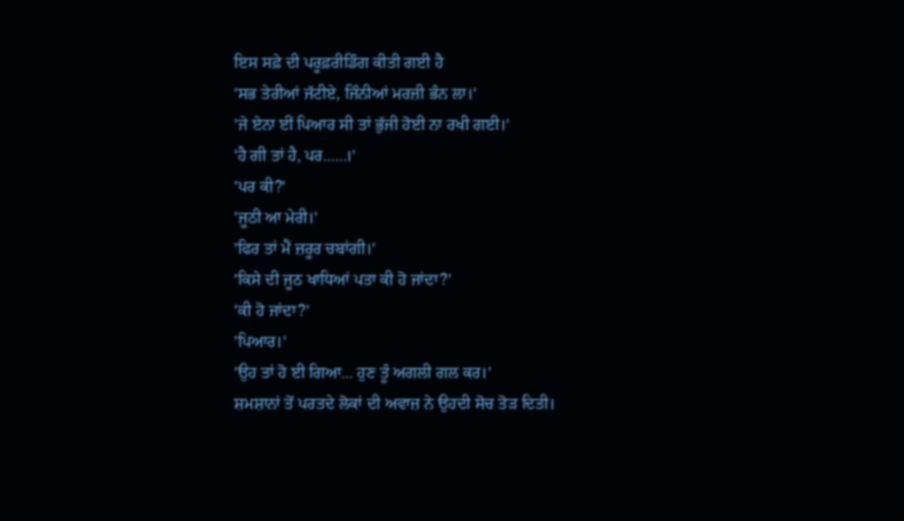ਇਸ ਸਫ਼ੇ ਦੀ ਪਰੂਫ਼ਰੀਡਿੰਗ ਕੀਤੀ ਗਈ ਹੈ
'ਸਭ ਤੇਰੀਆਂ ਜੱਟੀਏ, ਜਿੰਨੀਆਂ ਮਰਜ਼ੀ ਭੰਨ ਲਾ।'
'ਜੇ ਏਨਾ ਈਂ ਪਿਆਰ ਸੀ ਤਾਂ ਭੁੱਜੀ ਹੋਈ ਨਾ ਰਖੀ ਗਈ।'
'ਹੈ ਗੀ ਤਾਂ ਹੈ, ਪਰ......।'
'ਪਰ ਕੀ?'
'ਜੂਠੀ ਆ ਮੇਰੀ।'
'ਫਿਰ ਤਾਂ ਮੈਂ ਜ਼ਰੂਰ ਚਬਾਂਗੀ।'
'ਕਿਸੇ ਦੀ ਜੂਠ ਖਾਧਿਆਂ ਪਤਾ ਕੀ ਹੋ ਜਾਂਦਾ?'
'ਕੀ ਹੋ ਜਾਂਦਾ?'
'ਪਿਆਰ।'
'ਉਹ ਤਾਂ ਹੋ ਈ ਗਿਆ... ਹੁਣ ਤੂੰ ਅਗਲੀ ਗਲ ਕਰ।'
ਸ਼ਮਸ਼ਾਨਾਂ ਤੋਂ ਪਰਤਦੇ ਲੋਕਾਂ ਦੀ ਅਵਾਜ਼ ਨੇ ਉਹਦੀ ਸੋਚ ਤੋੜ ਦਿਤੀ।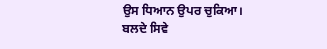ਉਸ ਧਿਆਨ ਉਪਰ ਚੁਕਿਆ। ਬਲਦੇ ਸਿਵੇ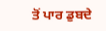ਤੋਂ ਪਾਰ ਡੁਬਦੇ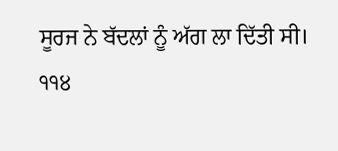ਸੂਰਜ ਨੇ ਬੱਦਲਾਂ ਨੂੰ ਅੱਗ ਲਾ ਦਿੱਤੀ ਸੀ।
੧੧੪